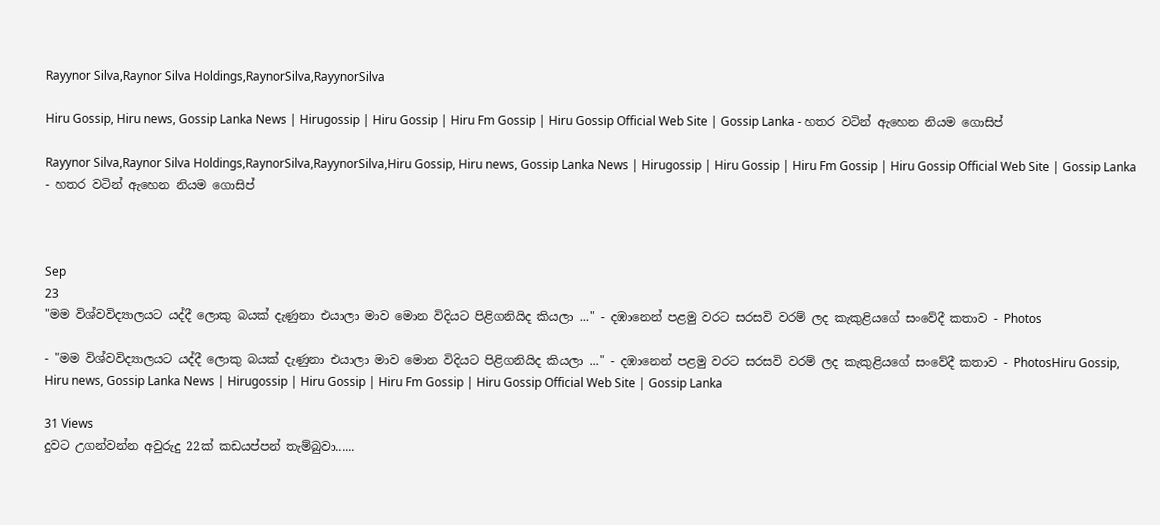Rayynor Silva,Raynor Silva Holdings,RaynorSilva,RayynorSilva

Hiru Gossip, Hiru news, Gossip Lanka News | Hirugossip | Hiru Gossip | Hiru Fm Gossip | Hiru Gossip Official Web Site | Gossip Lanka - හතර වටින් ඇහෙන නියම ගොසිප්

Rayynor Silva,Raynor Silva Holdings,RaynorSilva,RayynorSilva,Hiru Gossip, Hiru news, Gossip Lanka News | Hirugossip | Hiru Gossip | Hiru Fm Gossip | Hiru Gossip Official Web Site | Gossip Lanka - හතර වටින් ඇහෙන නියම ගොසිප්



Sep
23
"මම විශ්වවිද්‍යාලයට යද්දී ලොකු බයක් දැණුනා එයාලා මාව මොන විදියට පිළිගනියිද කියලා ..." - දඹානෙන් පළමු වරට සරසවි වරම් ලද කැකුළියගේ සංවේදී කතාව - Photos

- "මම විශ්වවිද්‍යාලයට යද්දී ලොකු බයක් දැණුනා එයාලා මාව මොන විදියට පිළිගනියිද කියලා ..." - දඹානෙන් පළමු වරට සරසවි වරම් ලද කැකුළියගේ සංවේදී කතාව - PhotosHiru Gossip, Hiru news, Gossip Lanka News | Hirugossip | Hiru Gossip | Hiru Fm Gossip | Hiru Gossip Official Web Site | Gossip Lanka

31 Views
දුවට උගන්වන්න අවුරුදු 22ක් කඩයප්පන් තැම්බුවා......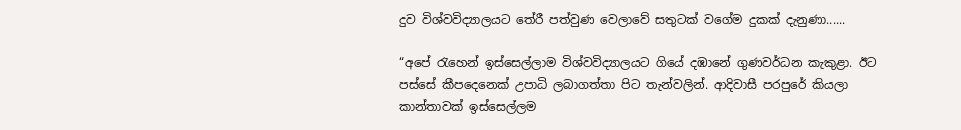දුව විශ්වවිද්‍යාලයට තේරී පත්වුණ වෙලාවේ සතුටක් වගේම දුකක් දැනුණා......

“අපේ රැහෙන් ඉස්සෙල්ලාම විශ්වවිද්‍යාලයට ගියේ දඹානේ ගුණවර්ධන කැකුළා. ඊට පස්සේ කීපදෙනෙක් උපාධි ලබාගත්තා පිට තැන්වලින්. ආදිවාසී පරපුරේ කියලා කාන්තාවක් ඉස්සෙල්ලම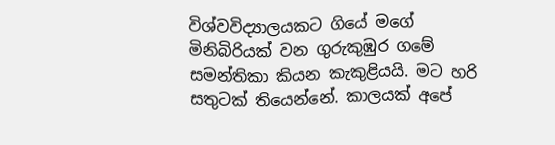විශ්වවිද්‍යාලයකට ගියේ මගේ මිනිබිරියක් වන ගුරුකුඹුර ගමේ සමන්තිකා කියන කැකුළියයි. මට හරි සතුටක් තියෙන්නේ. කාලයක් අපේ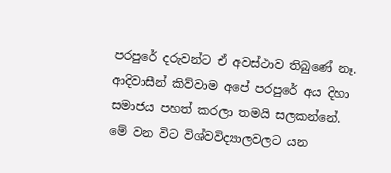පරපුරේ දරුවන්ට ඒ අවස්ථාව තිබුණේ නෑ. ආදිවාසීන් කිව්වාම අපේ පරපුරේ අය දිහා සමාජය පහත් කරලා තමයි සලකන්නේ. මේ වන විට විශ්වවිද්‍යාලවලට යන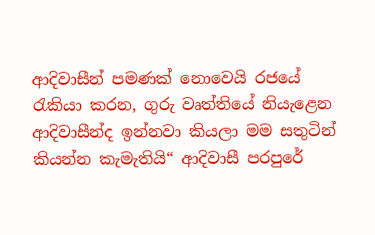ආදිවාසීන් පමණක් නොවෙයි රජයේ රැකියා කරන, ගුරු වෘත්තියේ නියැළෙන ආදිවාසීන්ද ඉන්නවා කියලා මම සතුටින් කියන්න කැමැතියි“ ආදිවාසී පරපුරේ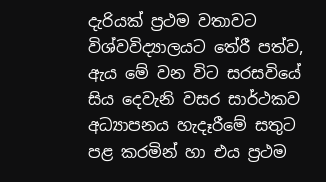දැරියක් ප්‍රථම වතාවට විශ්වවිද්‍යාලයට තේරී පත්ව, ඇය මේ වන විට සරසවියේ සිය දෙවැනි වසර සාර්ථකව අධ්‍යාපනය හැදෑරීමේ සතුට පළ කරමින් හා එය ප්‍රථම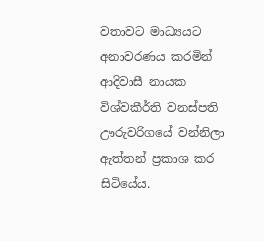වතාවට මාධ්‍යයට අනාවරණය කරමින් ආදිවාසී නායක විශ්වකීර්ති වනස්පති ඌරුවරිගයේ වන්නිලා ඇත්තන් ප්‍රකාශ කර සිටියේය.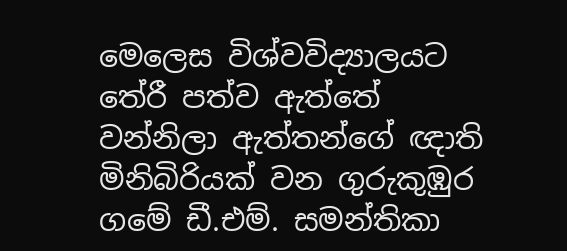මෙලෙස විශ්වවිද්‍යාලයට තේරී පත්ව ඇත්තේ වන්නිලා ඇත්තන්ගේ ඥාති මිනිබිරියක් වන ගුරුකුඹුර ගමේ ඩී.එම්. සමන්තිකා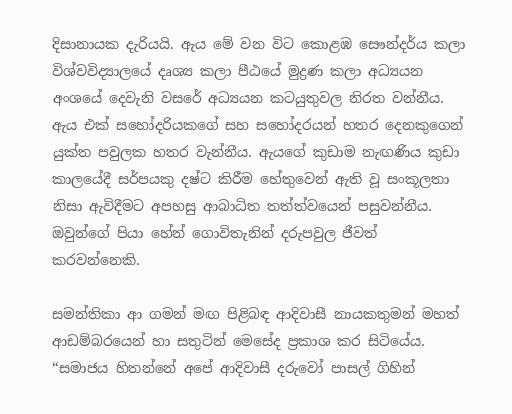දිසානායක දැරියයි. ඇය මේ වන විට කොළඹ සෞන්දර්ය කලා විශ්වවිද්‍යාලයේ දෘශ්‍ය කලා පීඨයේ මුද්‍රණ කලා අධ්‍යයන අංශයේ දෙවැනි වසරේ අධ්‍යයන කටයුතුවල නිරත වන්නීය. ඇය එක් සහෝදරියකගේ සහ සහෝදරයන් හතර දෙනකුගෙන් යුක්ත පවුලක හතර වැන්නීය. ඇයගේ කුඩාම නැඟණිය කුඩා කාලයේදී සර්පයකු දෂ්ට කිරීම හේතුවෙන් ඇති වූ සංකූලතා නිසා ඇවිදීමට අපහසු ආබාධිත තත්ත්වයෙන් පසුවන්නීය. ඔවුන්ගේ පියා හේන් ගොවිතැනින් දරුපවුල ජීවත් කරවන්නෙකි.

සමන්තිකා ආ ගමන් මඟ පිළිබඳ ආදිවාසී නායකතුමන් මහත් ආඩම්බරයෙන් හා සතුටින් මෙසේද ප්‍රකාශ කර සිටියේය. “සමාජය හිතන්නේ අපේ ආදිවාසී දරුවෝ පාසල් ගිහින්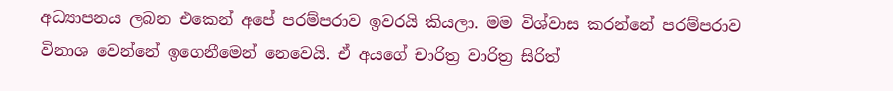අධ්‍යාපනය ලබන එකෙන් අපේ පරම්පරාව ඉවරයි කියලා. මම විශ්වාස කරන්නේ පරම්පරාව විනාශ වෙන්නේ ඉගෙනීමෙන් නෙවෙයි. ඒ අයගේ චාරිත්‍ර වාරිත්‍ර සිරිත්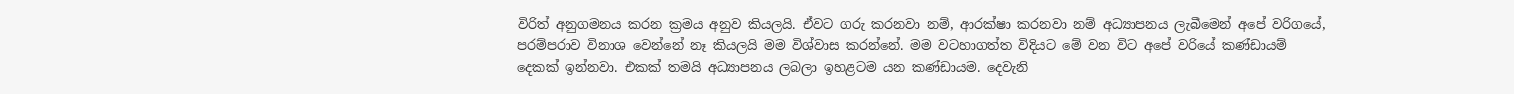විරිත් අනුගමනය කරන ක්‍රමය අනුව කියලයි. ඒවට ගරු කරනවා නම්, ආරක්ෂා කරනවා නම් අධ්‍යාපනය ලැබීමෙන් අපේ වරිගයේ, පරම්පරාව විනාශ වෙන්නේ නෑ කියලයි මම විශ්වාස කරන්නේ. මම වටහාගත්ත විදියට මේ වන විට අපේ වරියේ කණ්ඩායම් දෙකක් ඉන්නවා. එකක් තමයි අධ්‍යාපනය ලබලා ඉහළටම යන කණ්ඩායම. දෙවැනි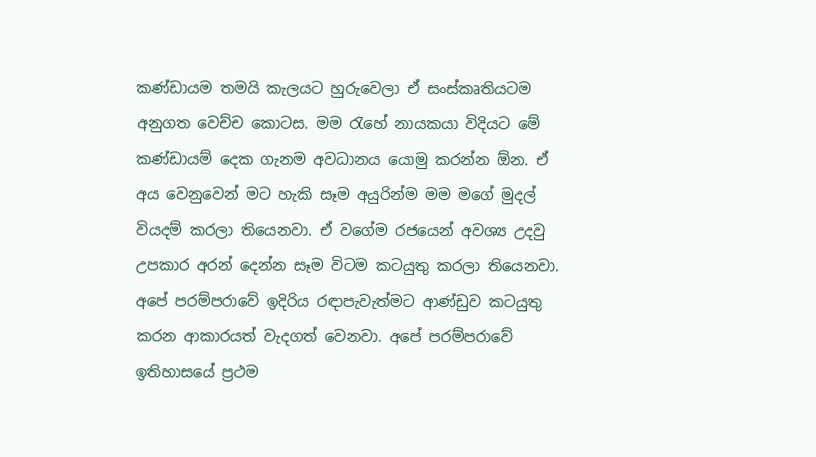කණ්ඩායම තමයි කැලයට හුරුවෙලා ඒ සංස්කෘතියටම අනුගත වෙච්ච කොටස. මම රැහේ නායකයා විදියට මේ කණ්ඩායම් දෙක ගැනම අවධානය යොමු කරන්න ඕන. ඒ අය වෙනුවෙන් මට හැකි සෑම අයුරින්ම මම මගේ මුදල් වියදම් කරලා තියෙනවා. ඒ වගේම රජයෙන් අවශ්‍ය උදවු උපකාර අරන් දෙන්න සෑම විටම කටයුතු කරලා තියෙනවා. අපේ පරම්පරාවේ ඉදිරිය රඳාපැවැත්මට ආණ්ඩුව කටයුතු කරන ආකාරයත් වැදගත් වෙනවා. අපේ පරම්පරාවේ ඉතිහාසයේ ප්‍රථම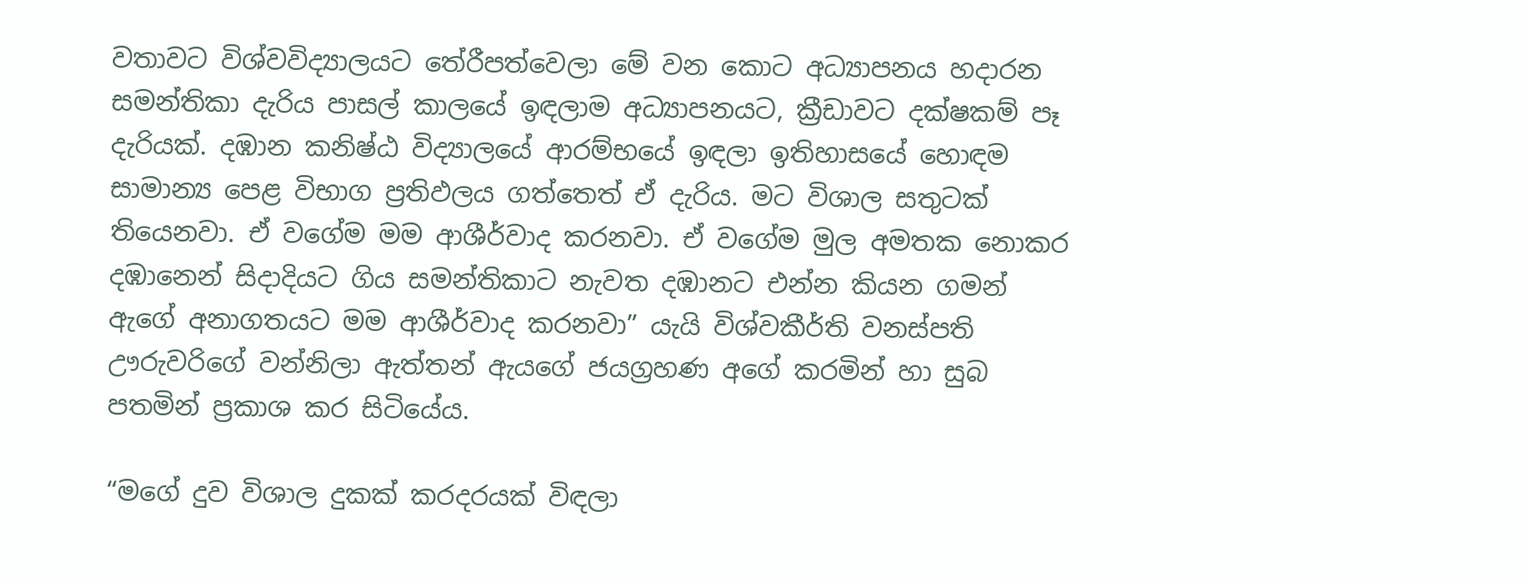වතාවට විශ්වවිද්‍යාලයට තේරීපත්වෙලා මේ වන කොට අධ්‍යාපනය හදාරන සමන්තිකා දැරිය පාසල් කාලයේ ඉඳලාම අධ්‍යාපනයට, ක්‍රීඩාවට දක්ෂකම් පෑ දැරියක්. දඹාන කනිෂ්ඨ විද්‍යාලයේ ආරම්භයේ ඉඳලා ඉතිහාසයේ හොඳම සාමාන්‍ය පෙළ විභාග ප්‍රතිඵලය ගත්තෙත් ඒ දැරිය. මට විශාල සතුටක් තියෙනවා. ඒ වගේම මම ආශීර්වාද කරනවා. ඒ වගේම මුල අමතක නොකර දඹානෙන් සිදාදියට ගිය සමන්තිකාට නැවත දඹානට එන්න කියන ගමන් ඇගේ අනාගතයට මම ආශීර්වාද කරනවා” යැයි විශ්වකීර්ති වනස්පති ඌරුවරිගේ වන්නිලා ඇත්තන් ඇයගේ ජයග්‍රහණ අගේ කරමින් හා සුබ පතමින් ප්‍රකාශ කර සිටියේය.

“මගේ දුව විශාල දුකක් කරදරයක් විඳලා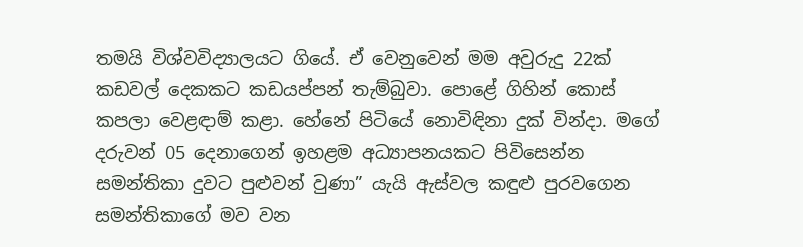තමයි විශ්වවිද්‍යාලයට ගියේ. ඒ වෙනුවෙන් මම අවුරුදු 22ක් කඩවල් දෙකකට කඩයප්පන් තැම්බුවා. පොළේ ගිහින් කොස් කපලා වෙළඳාම් කළා. හේනේ පිටියේ නොවිඳිනා දුක් වින්දා. මගේ දරුවන් 05 දෙනාගෙන් ඉහළම අධ්‍යාපනයකට පිවිසෙන්න සමන්තිකා දුවට පුළුවන් වුණා” යැයි ඇස්වල කඳුළු පුරවගෙන සමන්තිකාගේ මව වන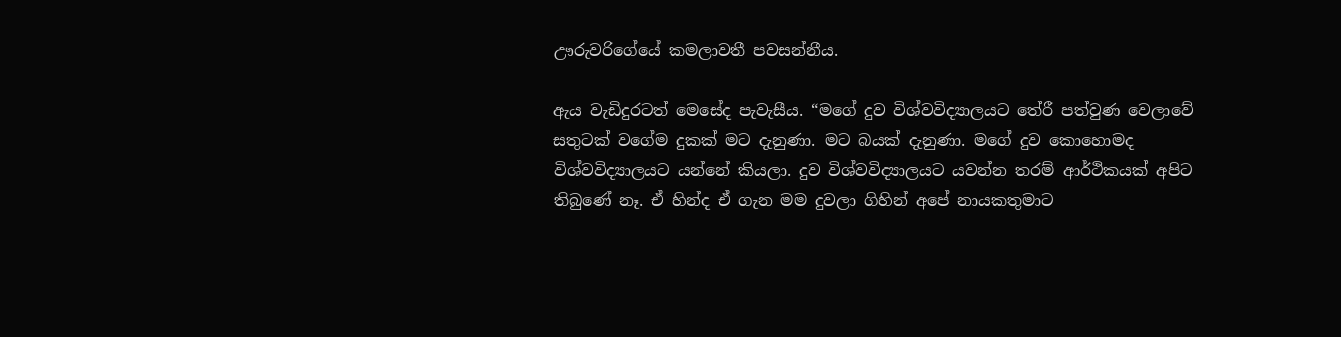ඌරුවරිගේයේ කමලාවතී පවසන්නීය.

ඇය වැඩිදුරටත් මෙසේද පැවැසීය. “මගේ දුව විශ්වවිද්‍යාලයට තේරී පත්වුණ වෙලාවේ සතුටක් වගේම දුකක් මට දැනුණා. මට බයක් දැනුණා. මගේ දුව කොහොමද විශ්වවිද්‍යාලයට යන්නේ කියලා. දුව විශ්වවිද්‍යාලයට යවන්න තරම් ආර්ථිකයක් අපිට තිබුණේ නෑ. ඒ හින්ද ඒ ගැන මම දුවලා ගිහින් අපේ නායකතුමාට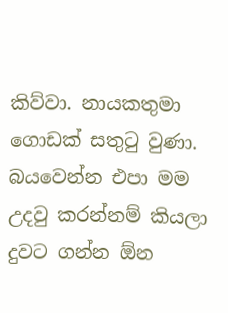කිව්වා. නායකතුමා ගොඩක් සතුටු වුණා. බයවෙන්න එපා මම උදවු කරන්නම් කියලා දුවට ගන්න ඕන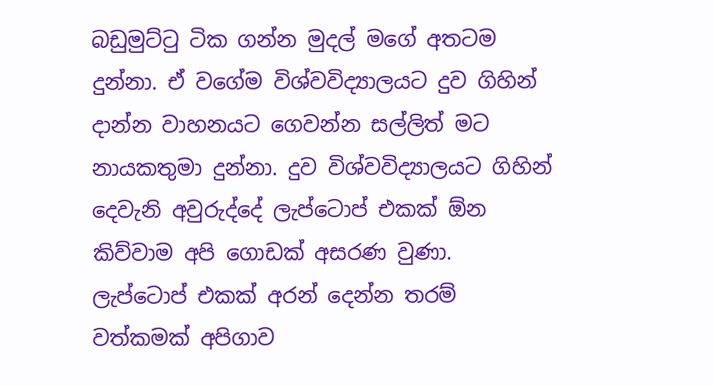බඩුමුට්ටු ටික ගන්න මුදල් මගේ අතටම දුන්නා. ඒ වගේම විශ්වවිද්‍යාලයට දුව ගිහින් දාන්න වාහනයට ගෙවන්න සල්ලිත් මට නායකතුමා දුන්නා. දුව විශ්වවිද්‍යාලයට ගිහින් දෙවැනි අවුරුද්දේ ලැප්ටොප් එකක් ඕන කිව්වාම අපි ගොඩක් අසරණ වුණා. ලැප්ටොප් එකක් අරන් දෙන්න තරම් වත්කමක් අපිගාව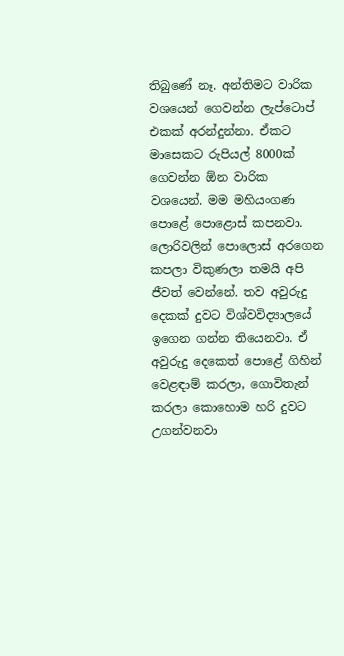තිබුණේ නෑ. අන්තිමට වාරික වශයෙන් ගෙවන්න ලැප්ටොප් එකක් අරන්දුන්නා. ඒකට මාසෙකට රුපියල් 8000ක් ගෙවන්න ඕන වාරික වශයෙන්. මම මහියංගණ පොළේ පොළොස් කපනවා. ලොරිවලින් පොලොස් අරගෙන කපලා විකුණලා තමයි අපි ජීවත් වෙන්නේ. තව අවුරුදු දෙකක් දුවට විශ්වවිද්‍යාලයේ ඉගෙන ගන්න තියෙනවා. ඒ අවුරුදු දෙකෙත් පොළේ ගිහින් වෙළඳාම් කරලා, ගොවිතැන් කරලා කොහොම හරි දුවට උගන්වනවා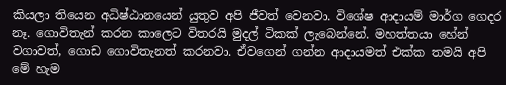කියලා තියෙන අධිෂ්ඨානයෙන් යුතුව අපි ජීවත් වෙනවා. විශේෂ ආදායම් මාර්ග ගෙදර නෑ. ගොවිතැන් කරන කාලෙට විතරයි මුදල් ටිකක් ලැබෙන්නේ. මහත්තයා හේන් වගාවත්, ගොඩ ගොවිතැනත් කරනවා. ඒවගෙන් ගන්න ආදායමත් එක්ක තමයි අපි මේ හැම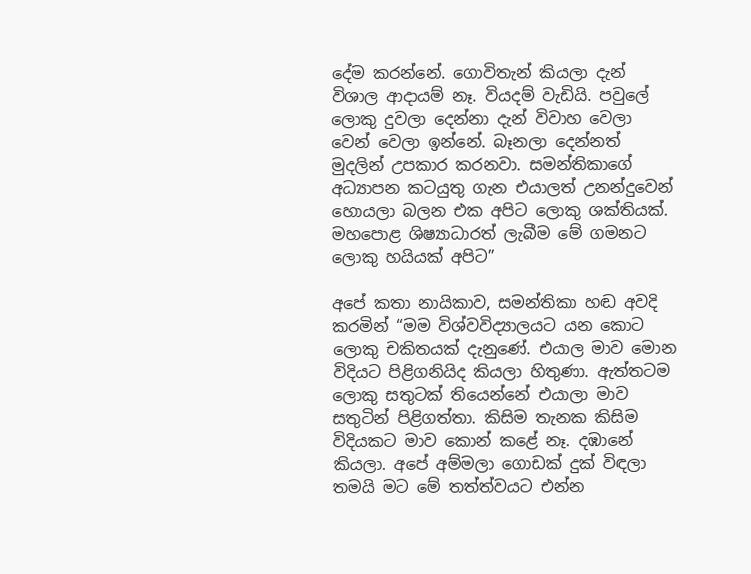දේම කරන්නේ. ගොවිතැන් කියලා දැන් විශාල ආදායම් නෑ. වියදම් වැඩියි. පවුලේ ලොකු දුවලා දෙන්නා දැන් විවාහ වෙලා වෙන් වෙලා ඉන්නේ. බෑනලා දෙන්නත් මුදලින් උපකාර කරනවා. සමන්තිකාගේ අධ්‍යාපන කටයුතු ගැන එයාලත් උනන්දුවෙන් හොයලා බලන එක අපිට ලොකු ශක්තියක්. මහපොළ ශිෂ්‍යාධාරත් ලැබීම මේ ගමනට ලොකු හයියක් අපිට”

අපේ කතා නායිකාව, සමන්තිකා හඬ අවදි කරමින් “මම විශ්වවිද්‍යාලයට යන කොට ලොකු චකිතයක් දැනුණේ. එයාල මාව මොන විදියට පිළිගනියිද කියලා හිතුණා. ඇත්තටම ලොකු සතුටක් තියෙන්නේ එයාලා මාව සතුටින් පිළිගත්තා. කිසිම තැනක කිසිම විදියකට මාව කොන් කළේ නෑ. දඹානේ කියලා. අපේ අම්මලා ගොඩක් දුක් විඳලා තමයි මට මේ තත්ත්වයට එන්න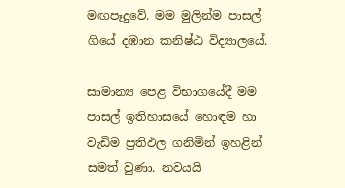මඟපෑදුවේ. මම මුලින්ම පාසල් ගියේ දඹාන කනිෂ්ඨ විද්‍යාලයේ.

සාමාන්‍ය පෙළ විභාගයේදී මම පාසල් ඉතිහාසයේ හොඳම හා වැඩිම ප්‍රතිඵල ගනිමින් ඉහළින් සමත් වුණා. නවයයි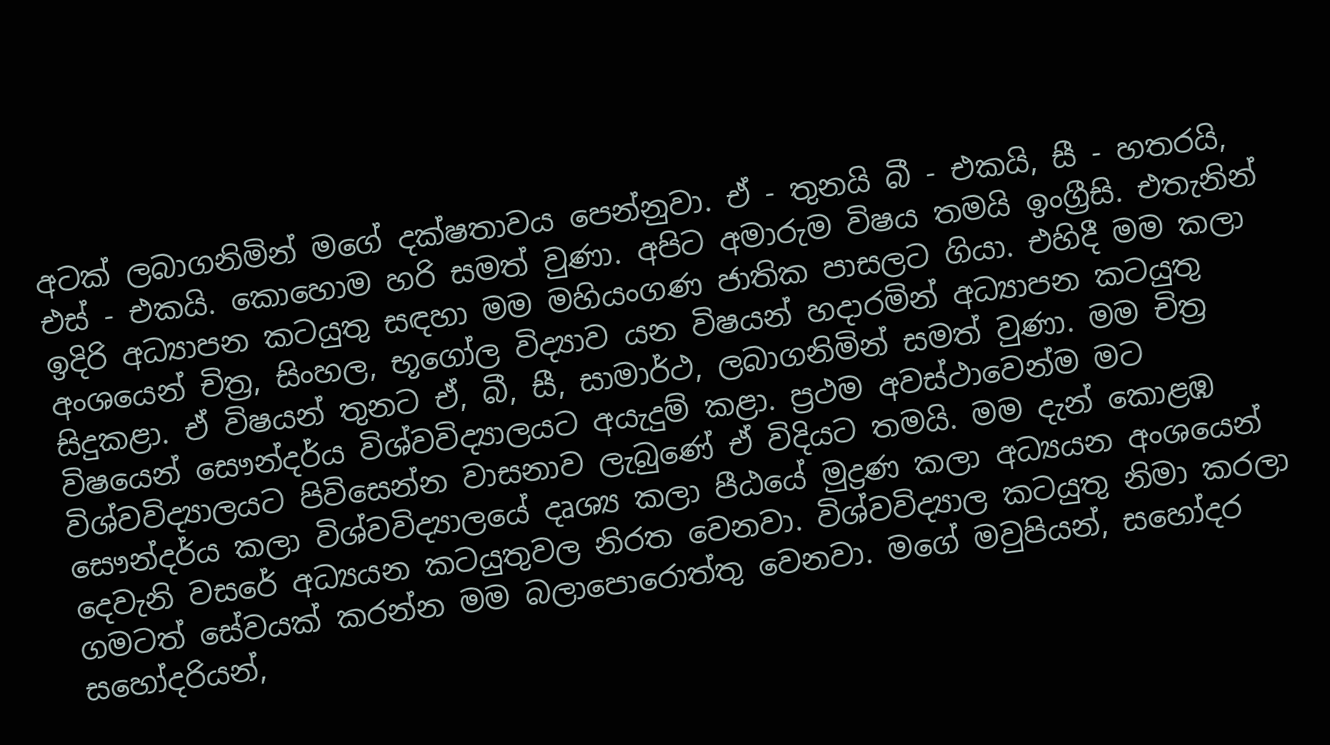අටක් ලබාගනිමින් මගේ දක්ෂතාවය පෙන්නුවා. ඒ - තුනයි බී - එකයි, සී - හතරයි, එස් - එකයි. කොහොම හරි සමත් වුණා. අපිට අමාරුම විෂය තමයි ඉංග්‍රීසි. එතැනින් ඉදිරි අධ්‍යාපන කටයුතු සඳහා මම මහියංගණ ජාතික පාසලට ගියා. එහිදී මම කලා අංශයෙන් චිත්‍ර, සිංහල, භූගෝල විද්‍යාව යන විෂයන් හදාරමින් අධ්‍යාපන කටයුතු සිදුකළා. ඒ විෂයන් තුනට ඒ, බී, සී, සාමාර්ථ, ලබාගනිමින් සමත් වුණා. මම චිත්‍ර විෂයෙන් සෞන්දර්ය විශ්වවිද්‍යාලයට අයැදුම් කළා. ප්‍රථම අවස්ථාවෙන්ම මට විශ්වවිද්‍යාලයට පිවිසෙන්න වාසනාව ලැබුණේ ඒ විදියට තමයි. මම දැන් කොළඹ සෞන්දර්ය කලා විශ්වවිද්‍යාලයේ දෘශ්‍ය කලා පීඨයේ මුද්‍රණ කලා අධ්‍යයන අංශයෙන් දෙවැනි වසරේ අධ්‍යයන කටයුතුවල නිරත වෙනවා. විශ්වවිද්‍යාල කටයුතු නිමා කරලා ගමටත් සේවයක් කරන්න මම බලාපොරොත්තු වෙනවා. මගේ මවුපියන්, සහෝදර සහෝදරියන්,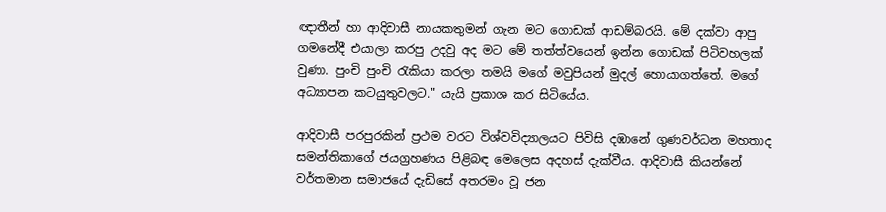ඥාතීන් හා ආදිවාසී නායකතුමන් ගැන මට ගොඩක් ආඩම්බරයි. මේ දක්වා ආපු ගමනේදී එයාලා කරපු උදවු අද මට මේ තත්ත්වයෙන් ඉන්න ගොඩක් පිටිවහලක් වුණා. පුංචි පුංචි රැකියා කරලා තමයි මගේ මවුපියන් මුදල් හොයාගත්තේ. මගේ අධ්‍යාපන කටයුතුවලට." යැයි ප්‍රකාශ කර සිටියේය.

ආදිවාසී පරපුරකින් ප්‍රථම වරට විශ්වවිද්‍යාලයට පිවිසි දඹානේ ගුණවර්ධන මහතාද සමන්තිකාගේ ජයග්‍රහණය පිළිබඳ මෙලෙස අදහස් දැක්වීය. ආදිවාසී කියන්නේ වර්තමාන සමාජයේ දැඩිසේ අතරමං වූ ජන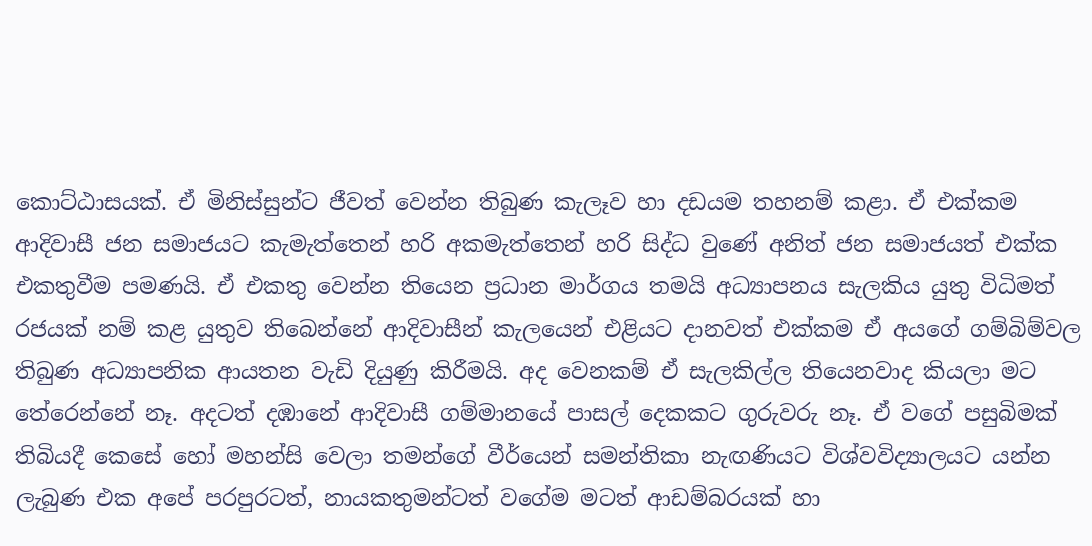කොට්ඨාසයක්. ඒ මිනිස්සුන්ට ජීවත් වෙන්න තිබුණ කැලෑව හා දඩයම තහනම් කළා. ඒ එක්කම ආදිවාසී ජන සමාජයට කැමැත්තෙන් හරි අකමැත්තෙන් හරි සිද්ධ වුණේ අනිත් ජන සමාජයත් එක්ක එකතුවීම පමණයි. ඒ එකතු වෙන්න තියෙන ප්‍රධාන මාර්ගය තමයි අධ්‍යාපනය සැලකිය යුතු විධිමත් රජයක් නම් කළ යුතුව තිබෙන්නේ ආදිවාසීන් කැලයෙන් එළියට දානවත් එක්කම ඒ අයගේ ගම්බිම්වල තිබුණ අධ්‍යාපනික ආයතන වැඩි දියුණු කිරීමයි. අද වෙනකම් ඒ සැලකිල්ල තියෙනවාද කියලා මට තේරෙන්නේ නෑ. අදටත් දඹානේ ආදිවාසී ගම්මානයේ පාසල් දෙකකට ගුරුවරු නෑ. ඒ වගේ පසුබිමක් තිබියදී කෙසේ හෝ මහන්සි වෙලා තමන්ගේ වීර්යෙන් සමන්තිකා නැඟණියට විශ්වවිද්‍යාලයට යන්න ලැබුණ එක අපේ පරපුරටත්, නායකතුමන්ටත් වගේම මටත් ආඩම්බරයක් හා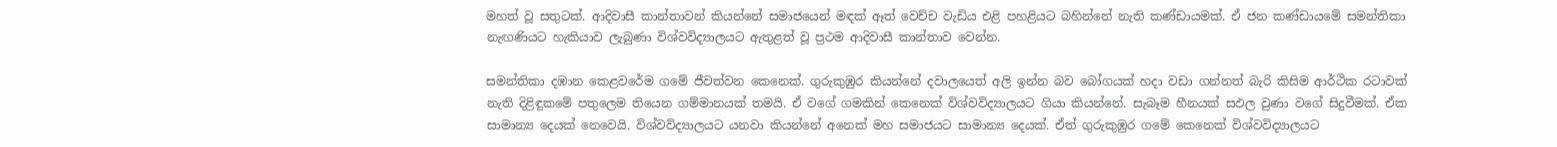මහත් වූ සතුටක්. ආදිවාසී කාන්තාවන් කියන්නේ සමාජයෙන් මඳක් ඈත් වෙච්ච වැඩිය එළි පහළියට බහින්නේ නැති කණ්ඩායමක්. ඒ ජන කණ්ඩායමේ සමන්තිකා නැඟණියට හැකියාව ලැබුණා විශ්වවිද්‍යාලයට ඇතුළත් වූ ප්‍රථම ආදිවාසී කාන්තාව වෙන්න.

සමන්තිකා දඹාන කෙළවරේම ගමේ ජීවත්වන කෙනෙක්. ගුරුකුඹුර කියන්නේ දවාලයෙත් අලි ඉන්න බව බෝගයක් හදා වඩා ගන්නත් බැරි කිසිම ආර්ථික රටාවක් නැති දිළිඳුකමේ පතුලෙම තියෙන ගම්මානයක් තමයි. ඒ වගේ ගමකින් කෙනෙක් විශ්වවිද්‍යාලයට ගියා කියන්නේ. සැබෑම හීනයක් සඵල වුණා වගේ සිදුවීමක්. ඒක සාමාන්‍ය දෙයක් නෙවෙයි. විශ්වවිද්‍යාලයට යනවා කියන්නේ අනෙක් මහ සමාජයට සාමාන්‍ය දෙයක්. ඒත් ගුරුකුඹුර ගමේ කෙනෙක් විශ්වවිද්‍යාලයට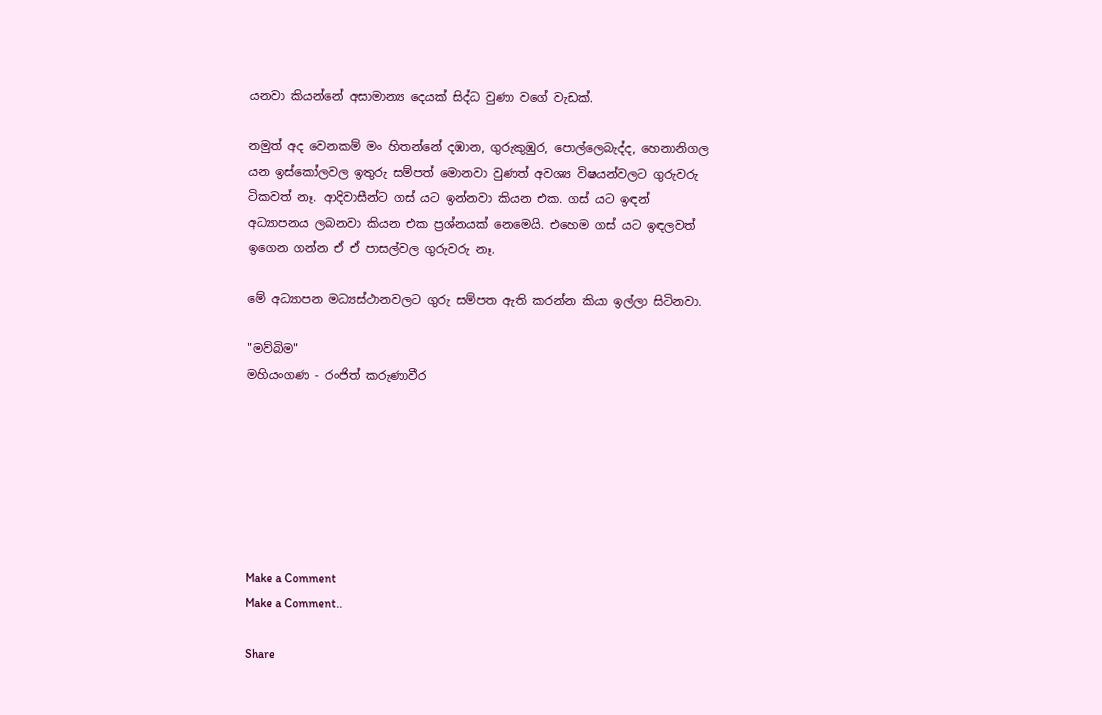යනවා කියන්නේ අසාමාන්‍ය දෙයක් සිද්ධ වුණා වගේ වැඩක්.

නමුත් අද වෙනකම් මං හිතන්නේ දඹාන, ගුරුකුඹුර, පොල්ලෙබැද්ද, හෙනානිගල යන ඉස්කෝලවල ඉතුරු සම්පත් මොනවා වුණත් අවශ්‍ය විෂයන්වලට ගුරුවරු ටිකවත් නෑ. ආදිවාසීන්ට ගස් යට ඉන්නවා කියන එක. ගස් යට ඉඳන් අධ්‍යාපනය ලබනවා කියන එක ප්‍රශ්නයක් නෙමෙයි. එහෙම ගස් යට ඉඳලවත් ඉගෙන ගන්න ඒ ඒ පාසල්වල ගුරුවරු නෑ.

මේ අධ්‍යාපන මධ්‍යස්ථානවලට ගුරු සම්පත ඇති කරන්න කියා ඉල්ලා සිටිනවා.

"මව්බිම"
මහියංගණ - රංජිත් කරුණාවීර







Make a Comment
Make a Comment..

Share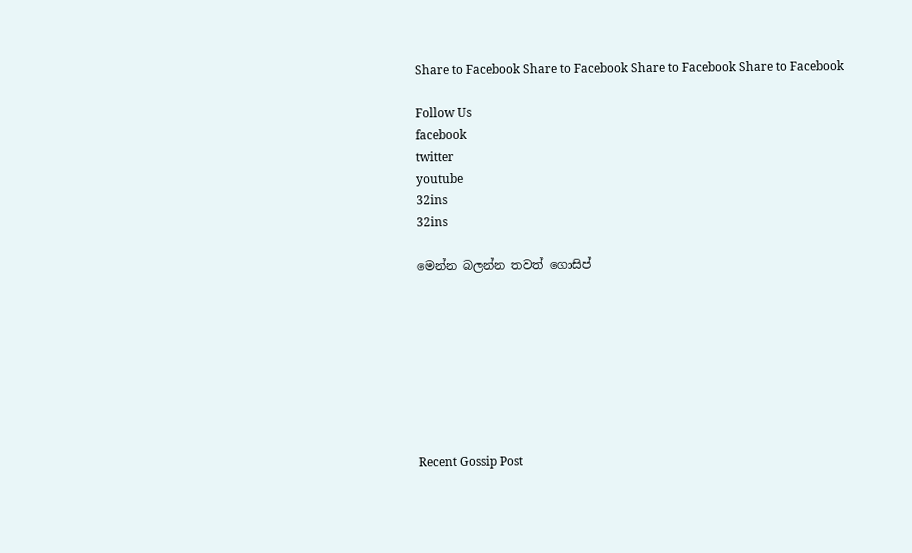Share to Facebook Share to Facebook Share to Facebook Share to Facebook

Follow Us
facebook
twitter
youtube
32ins
32ins

මෙන්න බලන්න තවත් ගොසිප්








Recent Gossip Post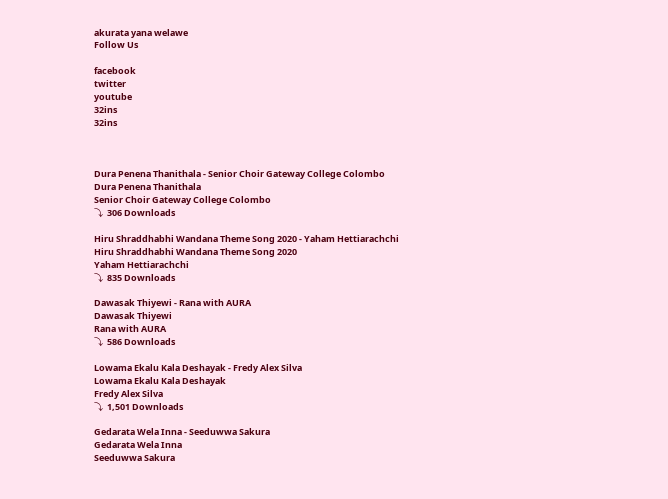akurata yana welawe
Follow Us

facebook
twitter
youtube
32ins
32ins



Dura Penena Thanithala - Senior Choir Gateway College Colombo
Dura Penena Thanithala
Senior Choir Gateway College Colombo
⤵  306 Downloads

Hiru Shraddhabhi Wandana Theme Song 2020 - Yaham Hettiarachchi
Hiru Shraddhabhi Wandana Theme Song 2020
Yaham Hettiarachchi
⤵  835 Downloads

Dawasak Thiyewi - Rana with AURA
Dawasak Thiyewi
Rana with AURA
⤵  586 Downloads

Lowama Ekalu Kala Deshayak - Fredy Alex Silva
Lowama Ekalu Kala Deshayak
Fredy Alex Silva
⤵  1,501 Downloads

Gedarata Wela Inna - Seeduwwa Sakura
Gedarata Wela Inna
Seeduwwa Sakura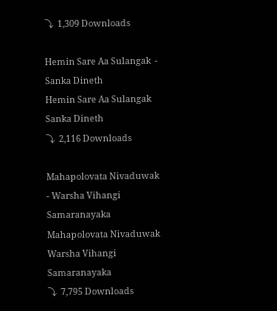⤵  1,309 Downloads

Hemin Sare Aa Sulangak  - Sanka Dineth
Hemin Sare Aa Sulangak
Sanka Dineth
⤵  2,116 Downloads

Mahapolovata Nivaduwak - Warsha Vihangi Samaranayaka
Mahapolovata Nivaduwak
Warsha Vihangi Samaranayaka
⤵  7,795 Downloads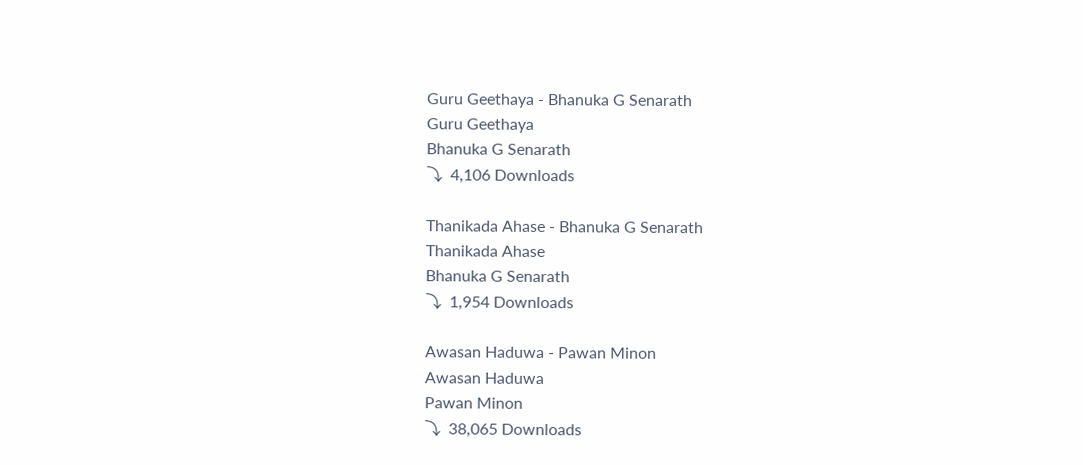Guru Geethaya - Bhanuka G Senarath
Guru Geethaya
Bhanuka G Senarath
⤵  4,106 Downloads

Thanikada Ahase - Bhanuka G Senarath
Thanikada Ahase
Bhanuka G Senarath
⤵  1,954 Downloads

Awasan Haduwa - Pawan Minon
Awasan Haduwa
Pawan Minon
⤵  38,065 Downloads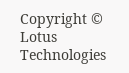Copyright © Lotus Technologies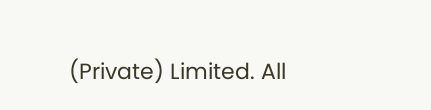(Private) Limited. All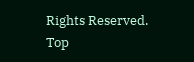Rights Reserved.
Top